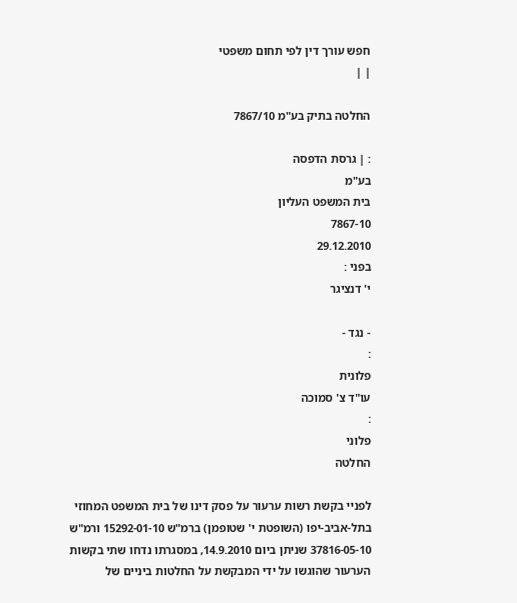חפש עורך דין לפי תחום משפטי
| |

החלטה בתיק בע"מ 7867/10

: | גרסת הדפסה
בע"מ
בית המשפט העליון
7867-10
29.12.2010
בפני :
י' דנציגר

- נגד -
:
פלונית
עו"ד צ' סמוכה
:
פלוני
החלטה

לפניי בקשת רשות ערעור על פסק דינו של בית המשפט המחוזי בתל-אביב-יפו (השופטת י' שטופמן) ברמ"ש 15292-01-10 ורמ"ש 37816-05-10 שניתן ביום 14.9.2010, במסגרתו נדחו שתי בקשות הערעור שהוגשו על ידי המבקשת על החלטות ביניים של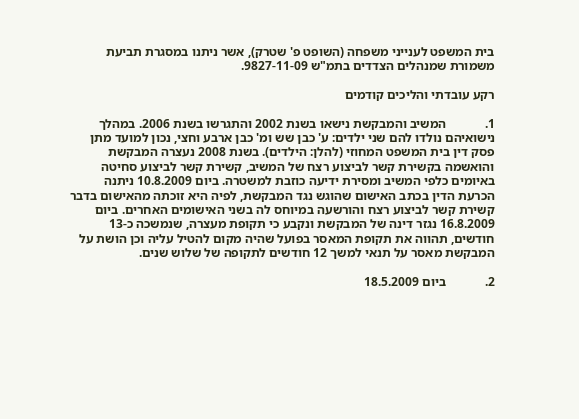בית המשפט לענייני משפחה (השופט פ' שטרק), אשר ניתנו במסגרת תביעת משמורת שמנהלים הצדדים בתמ"ש 9827-11-09.

רקע עובדתי והליכים קודמים

1.            המשיב והמבקשת נישאו בשנת 2002 והתגרשו בשנת 2006. במהלך נישואיהם נולדו להם שני ילדים: ע' כבן שש ומ' כבן ארבע וחצי, נכון למועד מתן פסק דין בית המשפט המחוזי (להלן: הילדים). בשנת 2008 נעצרה המבקשת והואשמה בקשירת קשר לביצוע רצח של המשיב, קשירת קשר לביצוע סחיטה באיומים כלפי המשיב ומסירת ידיעה כוזבת למשטרה. ביום 10.8.2009 ניתנה הכרעת הדין בכתב האישום שהוגש נגד המבקשת, לפיה היא זוכתה מהאישום בדבר קשירת קשר לביצוע רצח והורשעה במיוחס לה בשני האישומים האחרים. ביום 16.8.2009 נגזר דינה של המבקשת ונקבע כי תקופת מעצרה, שנמשכה כ-13 חודשים, תהווה את תקופת המאסר בפועל שהיה מקום להטיל עליה וכן הושת על המבקשת מאסר על תנאי למשך 12 חודשים לתקופה של שלוש שנים.

2.            ביום 18.5.2009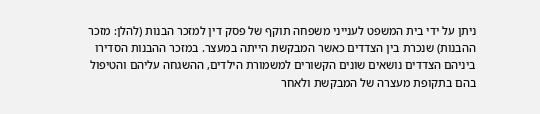ניתן על ידי בית המשפט לענייני משפחה תוקף של פסק דין למזכר הבנות (להלן: מזכר ההבנות) שנכרת בין הצדדים כאשר המבקשת הייתה במעצר. במזכר ההבנות הסדירו ביניהם הצדדים נושאים שונים הקשורים למשמורת הילדים, ההשגחה עליהם והטיפול בהם בתקופת מעצרה של המבקשת ולאחר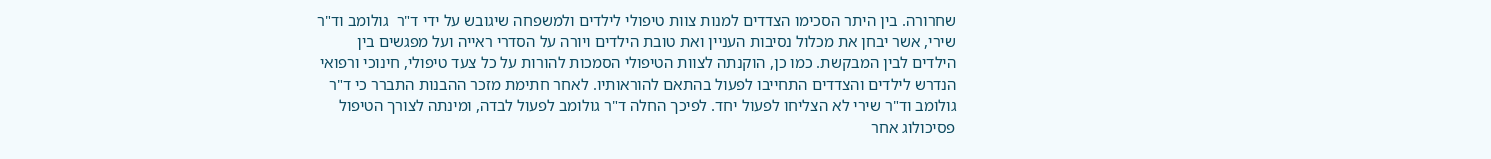שחרורה. בין היתר הסכימו הצדדים למנות צוות טיפולי לילדים ולמשפחה שיגובש על ידי ד"ר  גולומב וד"ר שירי, אשר יבחן את מכלול נסיבות העניין ואת טובת הילדים ויורה על הסדרי ראייה ועל מפגשים בין הילדים לבין המבקשת. כמו כן, הוקנתה לצוות הטיפולי הסמכות להורות על כל צעד טיפולי, חינוכי ורפואי הנדרש לילדים והצדדים התחייבו לפעול בהתאם להוראותיו. לאחר חתימת מזכר ההבנות התברר כי ד"ר גולומב וד"ר שירי לא הצליחו לפעול יחד. לפיכך החלה ד"ר גולומב לפעול לבדה, ומינתה לצורך הטיפול פסיכולוג אחר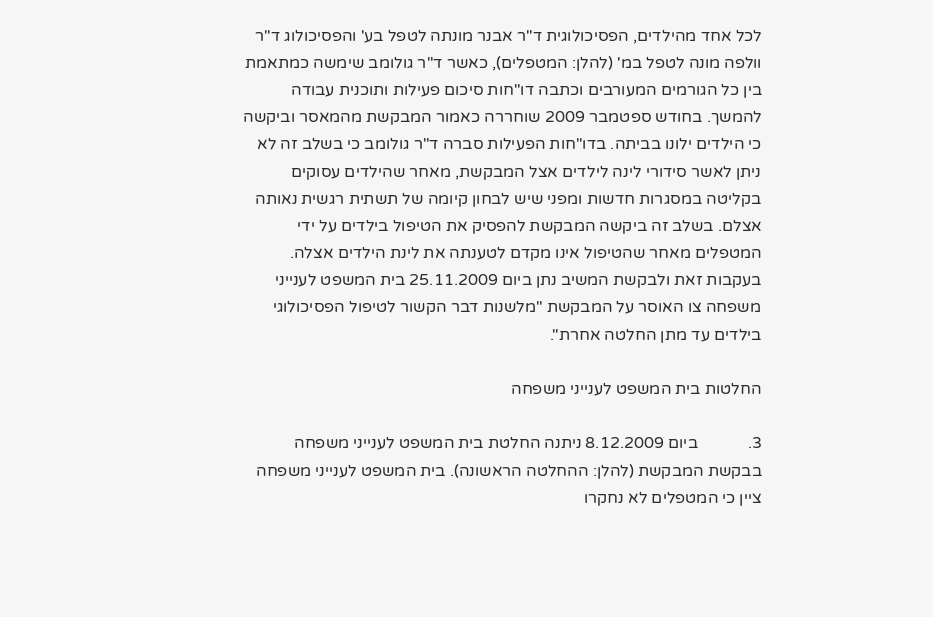לכל אחד מהילדים, הפסיכולוגית ד"ר אבנר מונתה לטפל בע' והפסיכולוג ד"ר וולפה מונה לטפל במ' (להלן: המטפלים), כאשר ד"ר גולומב שימשה כמתאמת בין כל הגורמים המעורבים וכתבה דו"חות סיכום פעילות ותוכנית עבודה להמשך. בחודש ספטמבר 2009 שוחררה כאמור המבקשת מהמאסר וביקשה כי הילדים ילונו בביתה. בדו"חות הפעילות סברה ד"ר גולומב כי בשלב זה לא ניתן לאשר סידורי לינה לילדים אצל המבקשת, מאחר שהילדים עסוקים בקליטה במסגרות חדשות ומפני שיש לבחון קיומה של תשתית רגשית נאותה אצלם. בשלב זה ביקשה המבקשת להפסיק את הטיפול בילדים על ידי המטפלים מאחר שהטיפול אינו מקדם לטענתה את לינת הילדים אצלה. בעקבות זאת ולבקשת המשיב נתן ביום 25.11.2009 בית המשפט לענייני משפחה צו האוסר על המבקשת "מלשנות דבר הקשור לטיפול הפסיכולוגי בילדים עד מתן החלטה אחרת".

החלטות בית המשפט לענייני משפחה

3.            ביום 8.12.2009 ניתנה החלטת בית המשפט לענייני משפחה בבקשת המבקשת (להלן: ההחלטה הראשונה). בית המשפט לענייני משפחה ציין כי המטפלים לא נחקרו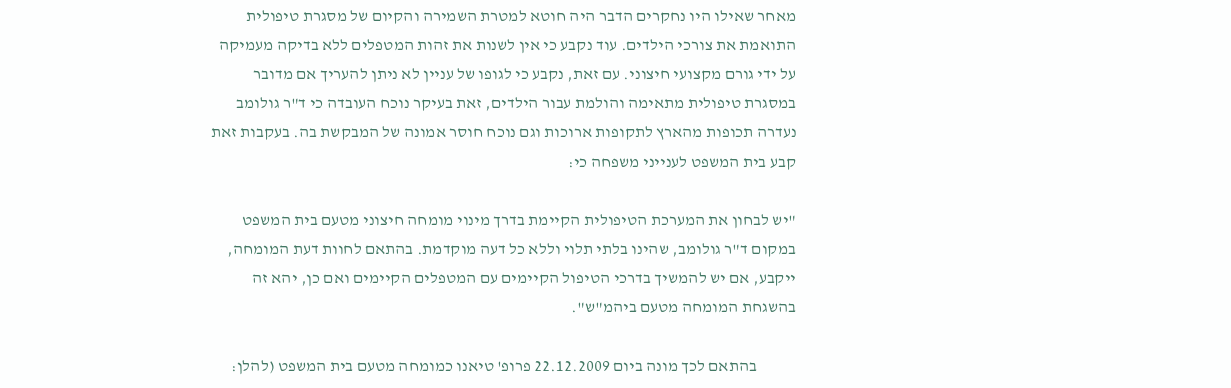מאחר שאילו היו נחקרים הדבר היה חוטא למטרת השמירה והקיום של מסגרת טיפולית התואמת את צורכי הילדים. עוד נקבע כי אין לשנות את זהות המטפלים ללא בדיקה מעמיקה על ידי גורם מקצועי חיצוני. עם זאת, נקבע כי לגופו של עניין לא ניתן להעריך אם מדובר במסגרת טיפולית מתאימה והולמת עבור הילדים, זאת בעיקר נוכח העובדה כי ד"ר גולומב נעדרה תכופות מהארץ לתקופות ארוכות וגם נוכח חוסר אמונה של המבקשת בה. בעקבות זאת קבע בית המשפט לענייני משפחה כי:

"יש לבחון את המערכת הטיפולית הקיימת בדרך מינוי מומחה חיצוני מטעם בית המשפט במקום ד"ר גולומב, שהינו בלתי תלוי וללא כל דעה מוקדמת. בהתאם לחוות דעת המומחה, ייקבע, אם יש להמשיך בדרכי הטיפול הקיימים עם המטפלים הקיימים ואם כן, יהא זה בהשגחת המומחה מטעם ביהמ"ש".

            בהתאם לכך מונה ביום 22.12.2009 פרופ' טיאנו כמומחה מטעם בית המשפט (להלן: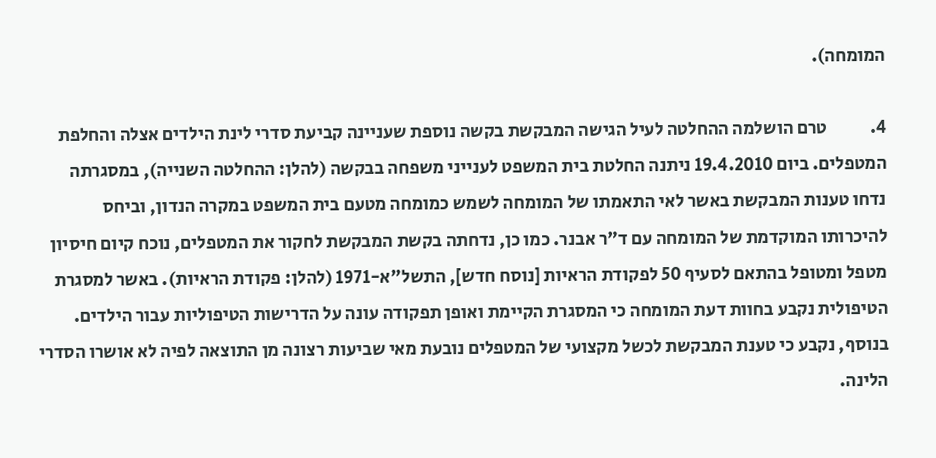המומחה).

4.            טרם הושלמה ההחלטה לעיל הגישה המבקשת בקשה נוספת שעניינה קביעת סדרי לינת הילדים אצלה והחלפת המטפלים. ביום 19.4.2010 ניתנה החלטת בית המשפט לענייני משפחה בבקשה (להלן: ההחלטה השנייה), במסגרתה נדחו טענות המבקשת באשר לאי התאמתו של המומחה לשמש כמומחה מטעם בית המשפט במקרה הנדון, וביחס להיכרותו המוקדמת של המומחה עם ד"ר אבנר. כמו כן, נדחתה בקשת המבקשת לחקור את המטפלים, נוכח קיום חיסיון מטפל ומטופל בהתאם לסעיף 50 לפקודת הראיות [נוסח חדש], התשל"א-1971 (להלן: פקודת הראיות). באשר למסגרת הטיפולית נקבע בחוות דעת המומחה כי המסגרת הקיימת ואופן תפקודה עונה על הדרישות הטיפוליות עבור הילדים. בנוסף, נקבע כי טענת המבקשת לכשל מקצועי של המטפלים נובעת מאי שביעות רצונה מן התוצאה לפיה לא אושרו הסדרי הלינה.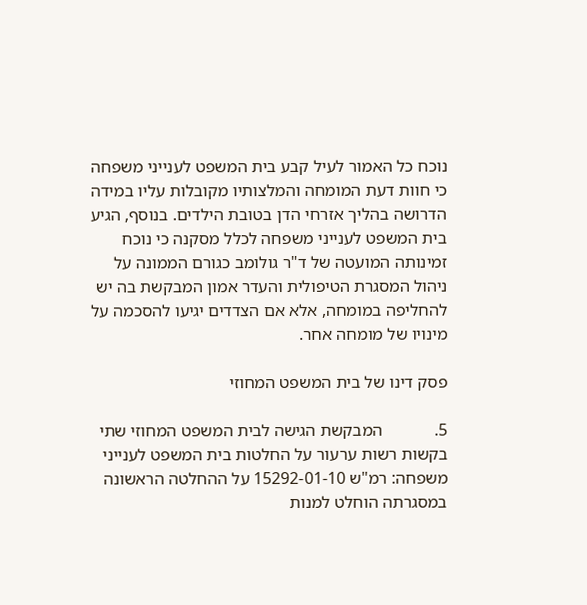נוכח כל האמור לעיל קבע בית המשפט לענייני משפחה כי חוות דעת המומחה והמלצותיו מקובלות עליו במידה הדרושה בהליך אזרחי הדן בטובת הילדים. בנוסף, הגיע בית המשפט לענייני משפחה לכלל מסקנה כי נוכח זמינותה המועטה של ד"ר גולומב כגורם הממונה על ניהול המסגרת הטיפולית והעדר אמון המבקשת בה יש להחליפה במומחה, אלא אם הצדדים יגיעו להסכמה על מינויו של מומחה אחר.

פסק דינו של בית המשפט המחוזי

5.            המבקשת הגישה לבית המשפט המחוזי שתי בקשות רשות ערעור על החלטות בית המשפט לענייני משפחה: רמ"ש 15292-01-10 על ההחלטה הראשונה במסגרתה הוחלט למנות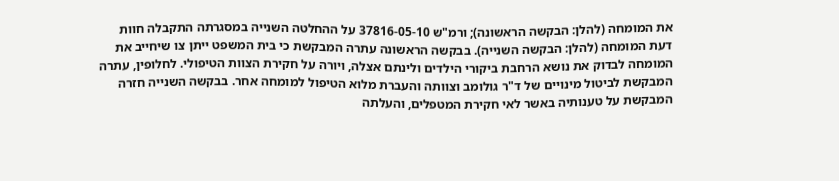את המומחה (להלן: הבקשה הראשונה); ורמ"ש 37816-05-10 על ההחלטה השנייה במסגרתה התקבלה חוות דעת המומחה (להלן: הבקשה השנייה). בבקשה הראשונה עתרה המבקשת כי בית המשפט ייתן צו שיחייב את המומחה לבדוק את נושא הרחבת ביקורי הילדים ולינתם אצלה, ויורה על חקירת הצוות הטיפולי. לחלופין, עתרה המבקשת לביטול מינויים של ד"ר גולומב וצוותה והעברת מלוא הטיפול למומחה אחר. בבקשה השנייה חזרה המבקשת על טענותיה באשר לאי חקירת המטפלים, והעלתה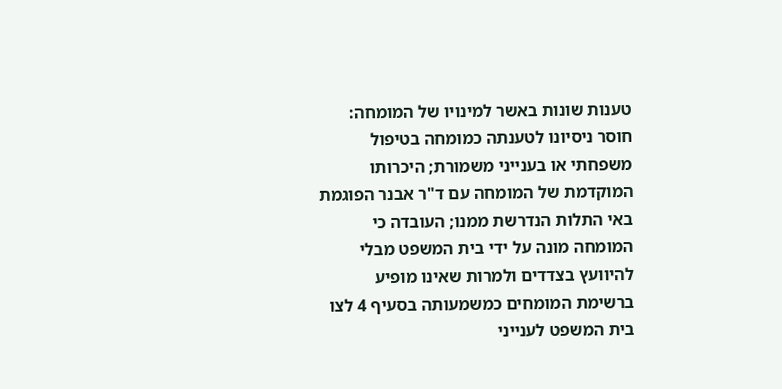טענות שונות באשר למינויו של המומחה: חוסר ניסיונו לטענתה כמומחה בטיפול משפחתי או בענייני משמורת; היכרותו המוקדמת של המומחה עם ד"ר אבנר הפוגמת באי התלות הנדרשת ממנו; העובדה כי המומחה מונה על ידי בית המשפט מבלי להיוועץ בצדדים ולמרות שאינו מופיע ברשימת המומחים כמשמעותה בסעיף 4 לצו בית המשפט לענייני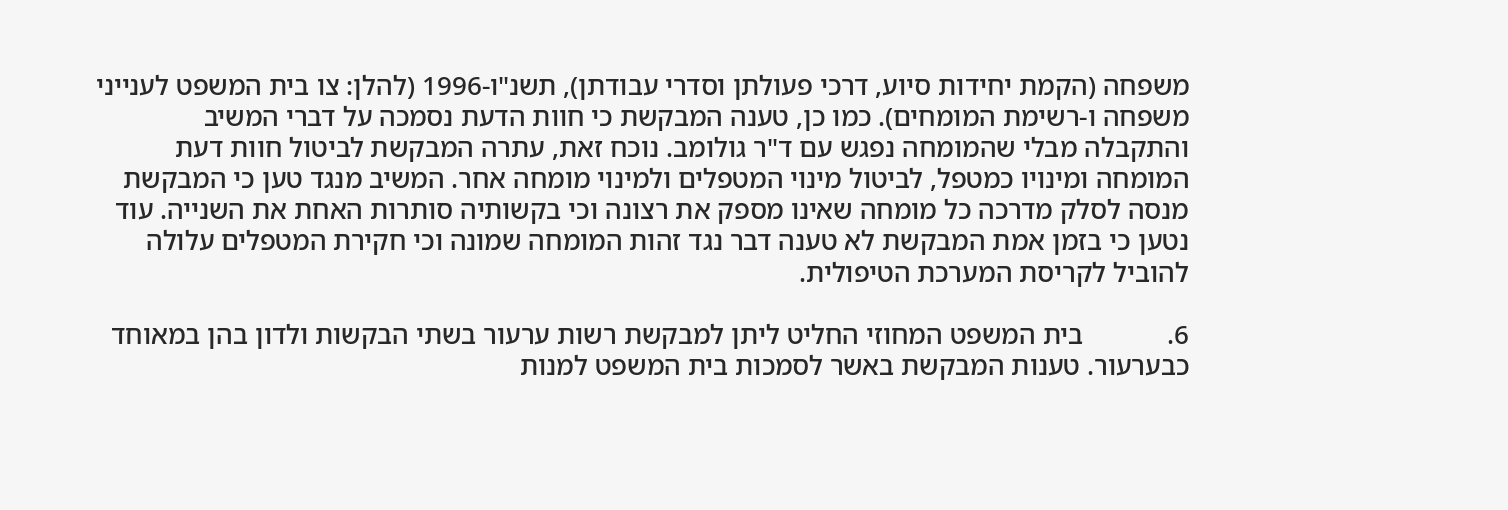משפחה (הקמת יחידות סיוע, דרכי פעולתן וסדרי עבודתן), תשנ"ו-1996 (להלן: צו בית המשפט לענייני משפחה ו-רשימת המומחים). כמו כן, טענה המבקשת כי חוות הדעת נסמכה על דברי המשיב והתקבלה מבלי שהמומחה נפגש עם ד"ר גולומב. נוכח זאת, עתרה המבקשת לביטול חוות דעת המומחה ומינויו כמטפל, לביטול מינוי המטפלים ולמינוי מומחה אחר. המשיב מנגד טען כי המבקשת מנסה לסלק מדרכה כל מומחה שאינו מספק את רצונה וכי בקשותיה סותרות האחת את השנייה. עוד נטען כי בזמן אמת המבקשת לא טענה דבר נגד זהות המומחה שמונה וכי חקירת המטפלים עלולה להוביל לקריסת המערכת הטיפולית.

6.            בית המשפט המחוזי החליט ליתן למבקשת רשות ערעור בשתי הבקשות ולדון בהן במאוחד כבערעור. טענות המבקשת באשר לסמכות בית המשפט למנות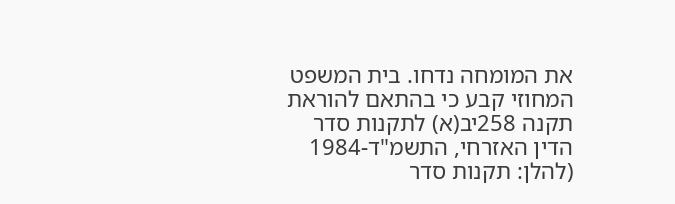את המומחה נדחו. בית המשפט המחוזי קבע כי בהתאם להוראת תקנה 258יב(א) לתקנות סדר הדין האזרחי, התשמ"ד-1984 (להלן: תקנות סדר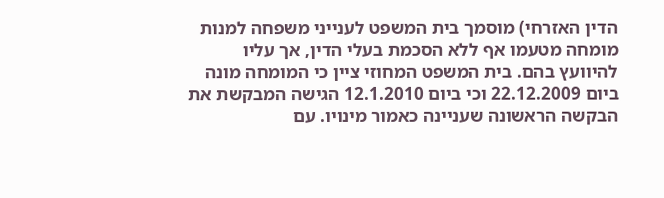הדין האזרחי) מוסמך בית המשפט לענייני משפחה למנות מומחה מטעמו אף ללא הסכמת בעלי הדין, אך עליו להיוועץ בהם. בית המשפט המחוזי ציין כי המומחה מונה ביום 22.12.2009 וכי ביום 12.1.2010 הגישה המבקשת את הבקשה הראשונה שעניינה כאמור מינויו. עם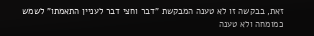זאת, בבקשה זו לא טענה המבקשת "דבר וחצי דבר לעניין התאמתו" לשמש כמומחה ולא טענה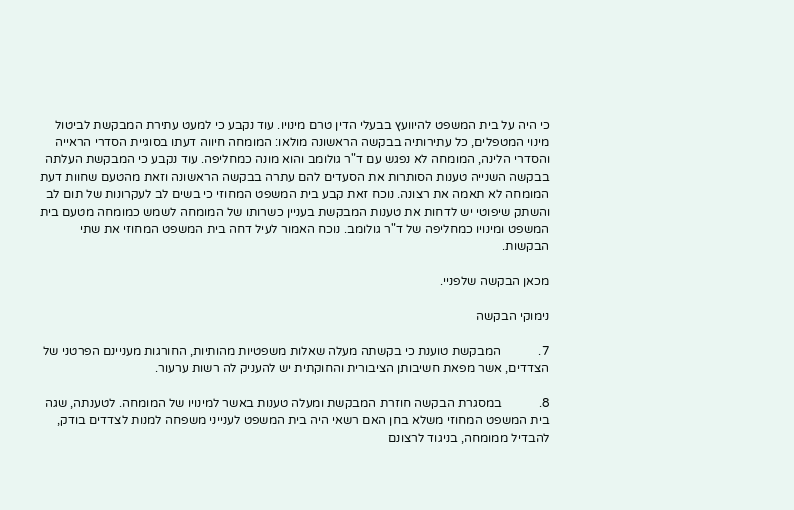כי היה על בית המשפט להיוועץ בבעלי הדין טרם מינויו. עוד נקבע כי למעט עתירת המבקשת לביטול מינוי המטפלים, כל עתירותיה בבקשה הראשונה מולאו: המומחה חיווה דעתו בסוגיית הסדרי הראייה והסדרי הלינה, המומחה לא נפגש עם ד"ר גולומב והוא מונה כמחליפה. עוד נקבע כי המבקשת העלתה בבקשה השנייה טענות הסותרות את הסעדים להם עתרה בבקשה הראשונה וזאת מהטעם שחוות דעת המומחה לא תאמה את רצונה. נוכח זאת קבע בית המשפט המחוזי כי בשים לב לעקרונות של תום לב והשתק שיפוטי יש לדחות את טענות המבקשת בעניין כשרותו של המומחה לשמש כמומחה מטעם בית המשפט ומינויו כמחליפה של ד"ר גולומב. נוכח האמור לעיל דחה בית המשפט המחוזי את שתי הבקשות.

מכאן הבקשה שלפניי.

נימוקי הבקשה

7.            המבקשת טוענת כי בקשתה מעלה שאלות משפטיות מהותיות, החורגות מעניינם הפרטני של הצדדים, אשר מפאת חשיבותן הציבורית והחוקתית יש להעניק לה רשות ערעור.

8.            במסגרת הבקשה חוזרת המבקשת ומעלה טענות באשר למינויו של המומחה. לטענתה, שגה בית המשפט המחוזי משלא בחן האם רשאי היה בית המשפט לענייני משפחה למנות לצדדים בודק, להבדיל ממומחה, בניגוד לרצונם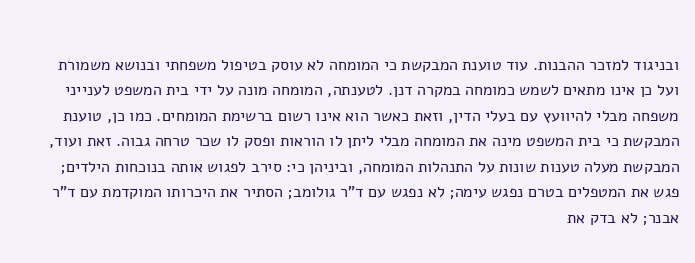ובניגוד למזכר ההבנות. עוד טוענת המבקשת כי המומחה לא עוסק בטיפול משפחתי ובנושא משמורת ועל כן אינו מתאים לשמש כמומחה במקרה דנן. לטענתה, המומחה מונה על ידי בית המשפט לענייני משפחה מבלי להיוועץ עם בעלי הדין, וזאת כאשר הוא אינו רשום ברשימת המומחים. כמו כן, טוענת המבקשת כי בית המשפט מינה את המומחה מבלי ליתן לו הוראות ופסק לו שכר טרחה גבוה. זאת ועוד, המבקשת מעלה טענות שונות על התנהלות המומחה, וביניהן כי: סירב לפגוש אותה בנוכחות הילדים; פגש את המטפלים בטרם נפגש עימה; לא נפגש עם ד"ר גולומב; הסתיר את היכרותו המוקדמת עם ד"ר אבנר; לא בדק את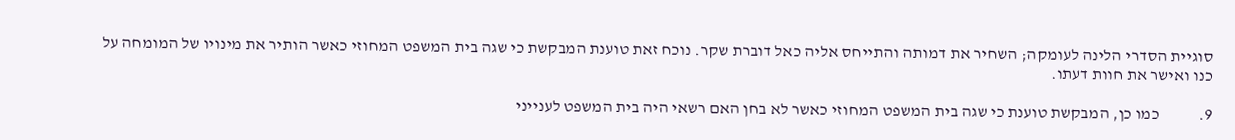סוגיית הסדרי הלינה לעומקה; השחיר את דמותה והתייחס אליה כאל דוברת שקר. נוכח זאת טוענת המבקשת כי שגה בית המשפט המחוזי כאשר הותיר את מינויו של המומחה על כנו ואישר את חוות דעתו.

9.            כמו כן, המבקשת טוענת כי שגה בית המשפט המחוזי כאשר לא בחן האם רשאי היה בית המשפט לענייני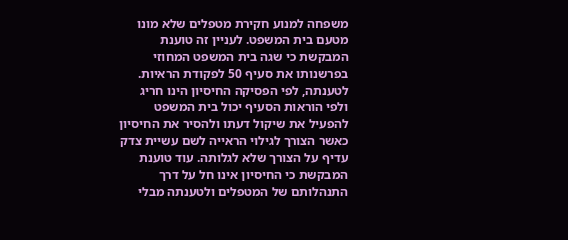משפחה למנוע חקירת מטפלים שלא מונו מטעם בית המשפט. לעניין זה טוענת המבקשת כי שגה בית המשפט המחוזי בפרשנותו את סעיף 50 לפקודת הראיות. לטענתה, לפי הפסיקה החיסיון הינו חריג ולפי הוראות הסעיף יכול בית המשפט להפעיל את שיקול דעתו ולהסיר את החיסיון כאשר הצורך לגילוי הראייה לשם עשיית צדק עדיף על הצורך שלא לגלותה. עוד טוענת המבקשת כי החיסיון אינו חל על דרך התנהלותם של המטפלים ולטענתה מבלי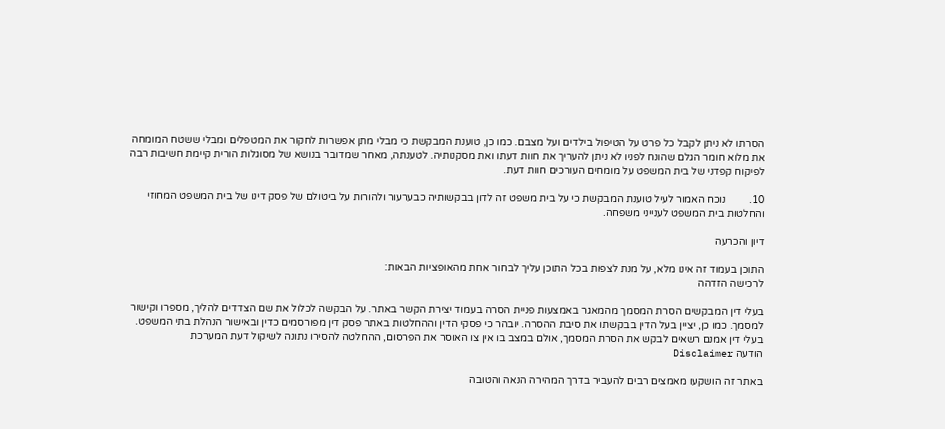הסרתו לא ניתן לקבל כל פרט על הטיפול בילדים ועל מצבם. כמו כן, טוענת המבקשת כי מבלי מתן אפשרות לחקור את המטפלים ומבלי ששטח המומחה את מלוא חומר הגלם שהונח לפניו לא ניתן להעריך את חוות דעתו ואת מסקנותיה. לטענתה, מאחר שמדובר בנושא של מסוגלות הורית קיימת חשיבות רבה לפיקוח קפדני של בית המשפט על מומחים העורכים חוות דעת.

10.         נוכח האמור לעיל טוענת המבקשת כי על בית משפט זה לדון בבקשותיה כבערעור ולהורות על ביטולם של פסק דינו של בית המשפט המחוזי והחלטות בית המשפט לענייני משפחה.

דיון והכרעה

התוכן בעמוד זה אינו מלא, על מנת לצפות בכל התוכן עליך לבחור אחת מהאופציות הבאות:
לרכישה הזדהה

בעלי דין המבקשים הסרת המסמך מהמאגר באמצעות פניית הסרה בעמוד יצירת הקשר באתר. על הבקשה לכלול את שם הצדדים להליך, מספרו וקישור למסמך. כמו כן, יציין בעל הדין בבקשתו את סיבת ההסרה. יובהר כי פסקי הדין וההחלטות באתר פסק דין מפורסמים כדין ובאישור הנהלת בתי המשפט. בעלי דין אמנם רשאים לבקש את הסרת המסמך, אולם במצב בו אין צו האוסר את הפרסום, ההחלטה להסירו נתונה לשיקול דעת המערכת
הודעה Disclaimer

באתר זה הושקעו מאמצים רבים להעביר בדרך המהירה הנאה והטובה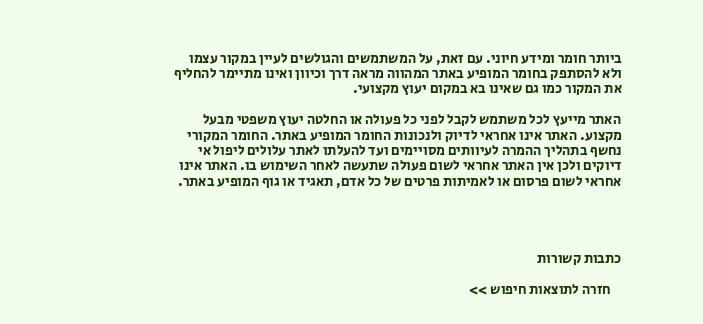ביותר חומר ומידע חיוני. עם זאת, על המשתמשים והגולשים לעיין במקור עצמו ולא להסתפק בחומר המופיע באתר המהווה מראה דרך וכיוון ואינו מתיימר להחליף את המקור כמו גם שאינו בא במקום יעוץ מקצועי.

האתר מייעץ לכל משתמש לקבל לפני כל פעולה או החלטה יעוץ משפטי מבעל מקצוע. האתר אינו אחראי לדיוק ולנכונות החומר המופיע באתר. החומר המקורי נחשף בתהליך ההמרה לעיוותים מסויימים ועד להעלתו לאתר עלולים ליפול אי דיוקים ולכן אין האתר אחראי לשום פעולה שתעשה לאחר השימוש בו. האתר אינו אחראי לשום פרסום או לאמיתות פרטים של כל אדם, תאגיד או גוף המופיע באתר.




כתבות קשורות

    חזרה לתוצאות חיפוש >>